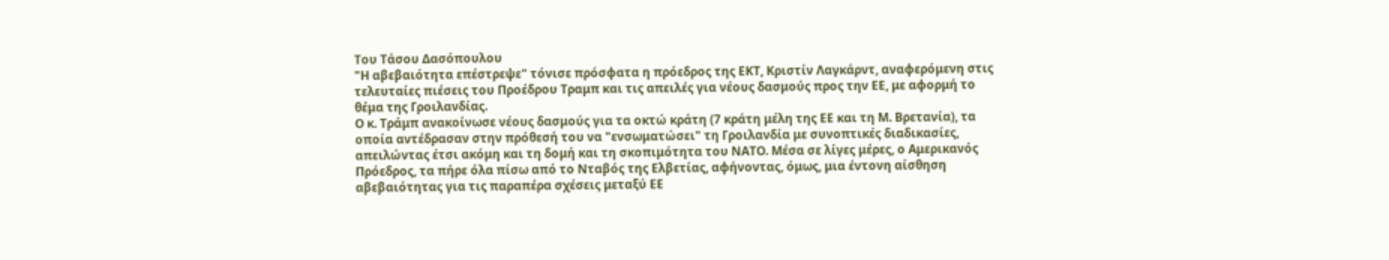Του Τάσου Δασόπουλου
"Η αβεβαιότητα επέστρεψε" τόνισε πρόσφατα η πρόεδρος της ΕΚΤ, Κριστίν Λαγκάρντ, αναφερόμενη στις τελευταίες πιέσεις του Προέδρου Τραμπ και τις απειλές για νέους δασμούς προς την ΕΕ, με αφορμή το θέμα της Γροιλανδίας.
Ο κ. Τράμπ ανακοίνωσε νέους δασμούς για τα οκτώ κράτη (7 κράτη μέλη της ΕΕ και τη Μ. Βρετανία), τα οποία αντέδρασαν στην πρόθεσή του να "ενσωματώσει" τη Γροιλανδία με συνοπτικές διαδικασίες, απειλώντας έτσι ακόμη και τη δομή και τη σκοπιμότητα του ΝΑΤΟ. Μέσα σε λίγες μέρες, ο Αμερικανός Πρόεδρος, τα πήρε όλα πίσω από το Νταβός της Ελβετίας, αφήνοντας, όμως, μια έντονη αίσθηση αβεβαιότητας για τις παραπέρα σχέσεις μεταξύ ΕΕ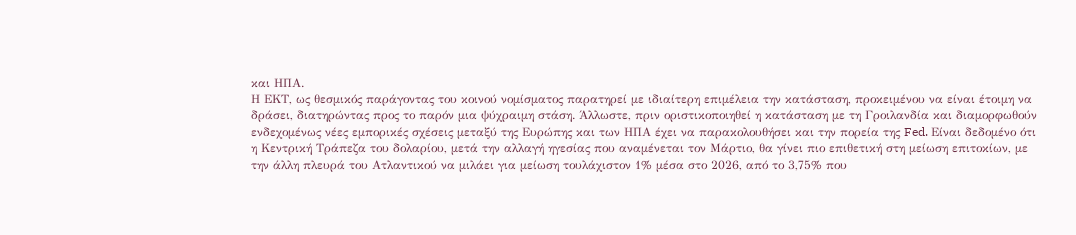και ΗΠΑ.
Η ΕΚΤ, ως θεσμικός παράγοντας του κοινού νομίσματος παρατηρεί με ιδιαίτερη επιμέλεια την κατάσταση, προκειμένου να είναι έτοιμη να δράσει, διατηρώντας προς το παρόν μια ψύχραιμη στάση. Άλλωστε, πριν οριστικοποιηθεί η κατάσταση με τη Γροιλανδία και διαμορφωθούν ενδεχομένως νέες εμπορικές σχέσεις μεταξύ της Ευρώπης και των ΗΠΑ έχει να παρακολουθήσει και την πορεία της Fed. Είναι δεδομένο ότι η Κεντρική Τράπεζα του δολαρίου, μετά την αλλαγή ηγεσίας που αναμένεται τον Μάρτιο, θα γίνει πιο επιθετική στη μείωση επιτοκίων, με την άλλη πλευρά του Ατλαντικού να μιλάει για μείωση τουλάχιστον 1% μέσα στο 2026, από το 3,75% που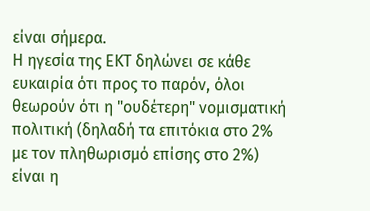είναι σήμερα.
Η ηγεσία της ΕΚΤ δηλώνει σε κάθε ευκαιρία ότι προς το παρόν, όλοι θεωρούν ότι η "ουδέτερη" νομισματική πολιτική (δηλαδή τα επιτόκια στο 2% με τον πληθωρισμό επίσης στο 2%) είναι η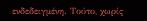ενδεδειγμένη. Τούτο, χωρίς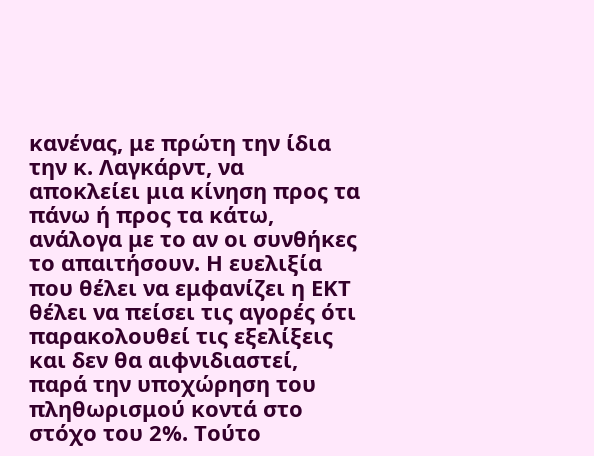κανένας, με πρώτη την ίδια την κ. Λαγκάρντ, να αποκλείει μια κίνηση προς τα πάνω ή προς τα κάτω, ανάλογα με το αν οι συνθήκες το απαιτήσουν. Η ευελιξία που θέλει να εμφανίζει η ΕΚΤ θέλει να πείσει τις αγορές ότι παρακολουθεί τις εξελίξεις και δεν θα αιφνιδιαστεί, παρά την υποχώρηση του πληθωρισμού κοντά στο στόχο του 2%. Τούτο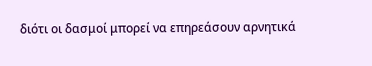διότι οι δασμοί μπορεί να επηρεάσουν αρνητικά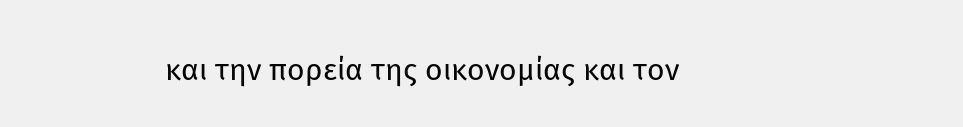και την πορεία της οικονομίας και τον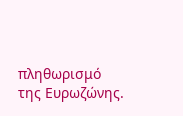πληθωρισμό της Ευρωζώνης.